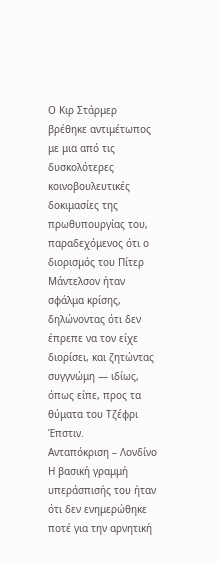Ο Κιρ Στάρμερ βρέθηκε αντιμέτωπος με μια από τις δυσκολότερες κοινοβουλευτικές δοκιμασίες της πρωθυπουργίας του, παραδεχόμενος ότι ο διορισμός του Πίτερ Μάντελσον ήταν σφάλμα κρίσης, δηλώνοντας ότι δεν έπρεπε να τον είχε διορίσει, και ζητώντας συγγνώμη — ιδίως, όπως είπε, προς τα θύματα του Τζέφρι Έπστιν.
Ανταπόκριση – Λονδίνο
Η βασική γραμμή υπεράσπισής του ήταν ότι δεν ενημερώθηκε ποτέ για την αρνητική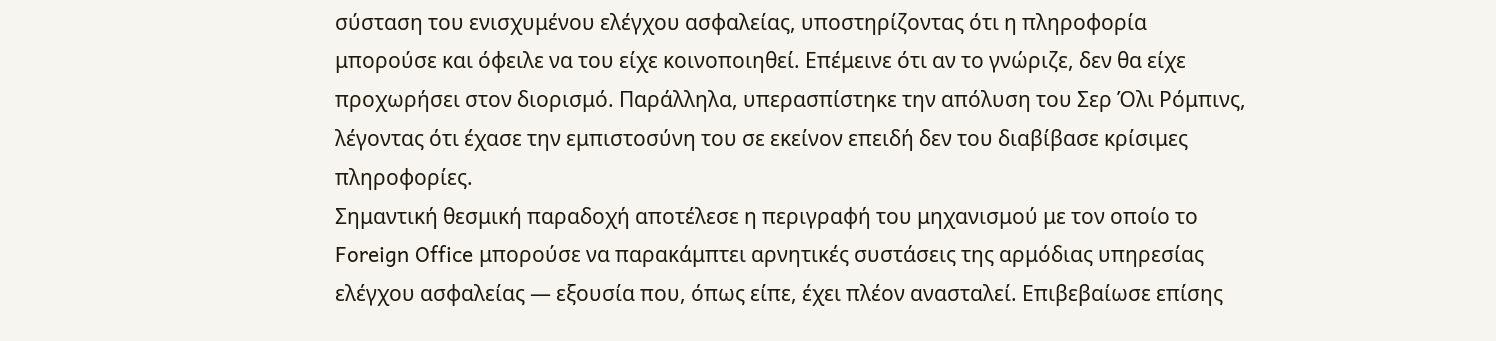σύσταση του ενισχυμένου ελέγχου ασφαλείας, υποστηρίζοντας ότι η πληροφορία μπορούσε και όφειλε να του είχε κοινοποιηθεί. Επέμεινε ότι αν το γνώριζε, δεν θα είχε προχωρήσει στον διορισμό. Παράλληλα, υπερασπίστηκε την απόλυση του Σερ Όλι Ρόμπινς, λέγοντας ότι έχασε την εμπιστοσύνη του σε εκείνον επειδή δεν του διαβίβασε κρίσιμες πληροφορίες.
Σημαντική θεσμική παραδοχή αποτέλεσε η περιγραφή του μηχανισμού με τον οποίο το Foreign Office μπορούσε να παρακάμπτει αρνητικές συστάσεις της αρμόδιας υπηρεσίας ελέγχου ασφαλείας — εξουσία που, όπως είπε, έχει πλέον ανασταλεί. Επιβεβαίωσε επίσης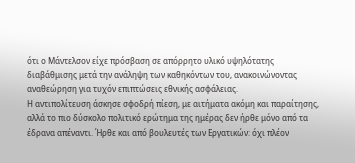ότι ο Μάντελσον είχε πρόσβαση σε απόρρητο υλικό υψηλότατης διαβάθμισης μετά την ανάληψη των καθηκόντων του, ανακοινώνοντας αναθεώρηση για τυχόν επιπτώσεις εθνικής ασφάλειας.
Η αντιπολίτευση άσκησε σφοδρή πίεση, με αιτήματα ακόμη και παραίτησης, αλλά το πιο δύσκολο πολιτικό ερώτημα της ημέρας δεν ήρθε μόνο από τα έδρανα απέναντι. Ήρθε και από βουλευτές των Εργατικών: όχι πλέον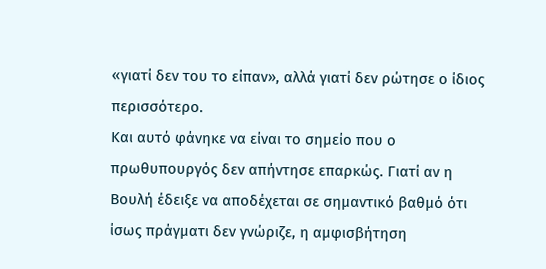«γιατί δεν του το είπαν», αλλά γιατί δεν ρώτησε ο ίδιος περισσότερο.
Και αυτό φάνηκε να είναι το σημείο που ο πρωθυπουργός δεν απήντησε επαρκώς. Γιατί αν η Βουλή έδειξε να αποδέχεται σε σημαντικό βαθμό ότι ίσως πράγματι δεν γνώριζε, η αμφισβήτηση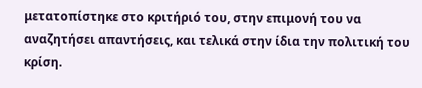μετατοπίστηκε στο κριτήριό του, στην επιμονή του να αναζητήσει απαντήσεις, και τελικά στην ίδια την πολιτική του κρίση.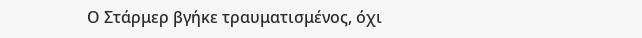Ο Στάρμερ βγήκε τραυματισμένος, όχι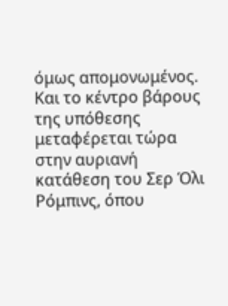όμως απομονωμένος. Και το κέντρο βάρους της υπόθεσης μεταφέρεται τώρα στην αυριανή κατάθεση του Σερ Όλι Ρόμπινς, όπου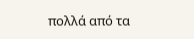πολλά από τα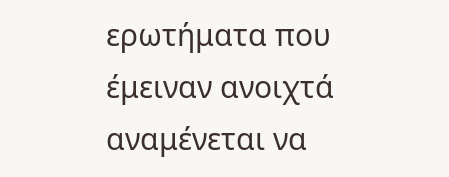ερωτήματα που έμειναν ανοιχτά αναμένεται να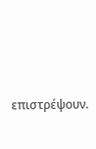επιστρέψουν.